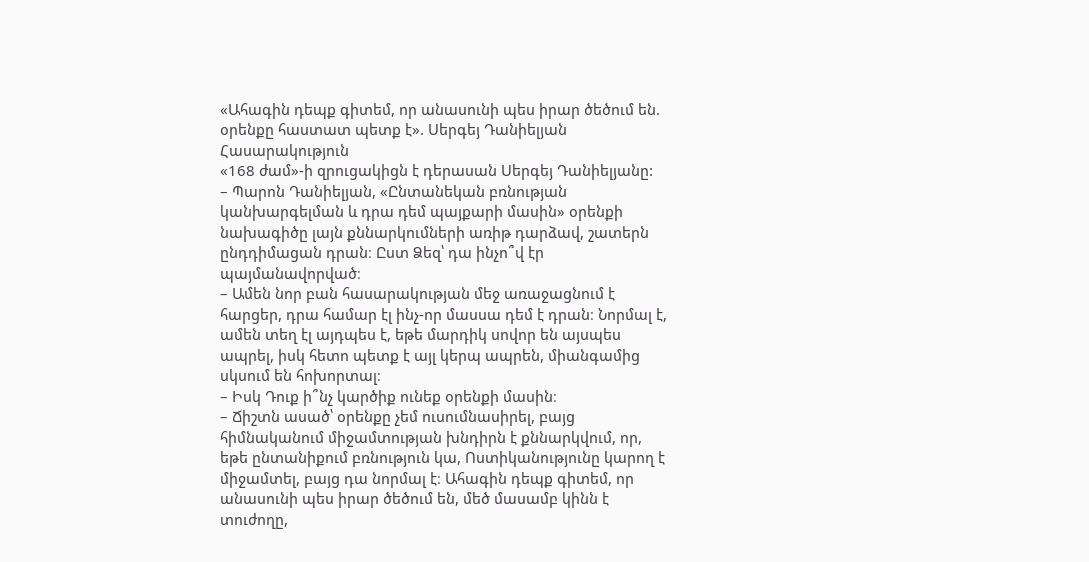«Ահագին դեպք գիտեմ, որ անասունի պես իրար ծեծում են. օրենքը հաստատ պետք է». Սերգեյ Դանիելյան
Հասարակություն
«168 ժամ»-ի զրուցակիցն է դերասան Սերգեյ Դանիելյանը:
– Պարոն Դանիելյան, «Ընտանեկան բռնության կանխարգելման և դրա դեմ պայքարի մասին» օրենքի նախագիծը լայն քննարկումների առիթ դարձավ, շատերն ընդդիմացան դրան։ Ըստ Ձեզ՝ դա ինչո՞վ էր պայմանավորված։
– Ամեն նոր բան հասարակության մեջ առաջացնում է հարցեր, դրա համար էլ ինչ-որ մասսա դեմ է դրան։ Նորմալ է, ամեն տեղ էլ այդպես է, եթե մարդիկ սովոր են այսպես ապրել, իսկ հետո պետք է այլ կերպ ապրեն, միանգամից սկսում են հոխորտալ։
– Իսկ Դուք ի՞նչ կարծիք ունեք օրենքի մասին։
– Ճիշտն ասած՝ օրենքը չեմ ուսումնասիրել, բայց հիմնականում միջամտության խնդիրն է քննարկվում, որ, եթե ընտանիքում բռնություն կա, Ոստիկանությունը կարող է միջամտել, բայց դա նորմալ է։ Ահագին դեպք գիտեմ, որ անասունի պես իրար ծեծում են, մեծ մասամբ կինն է տուժողը,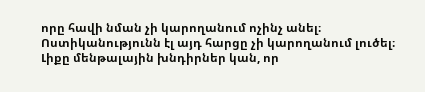որը հավի նման չի կարողանում ոչինչ անել։ Ոստիկանությունն էլ այդ հարցը չի կարողանում լուծել։ Լիքը մենթալային խնդիրներ կան, որ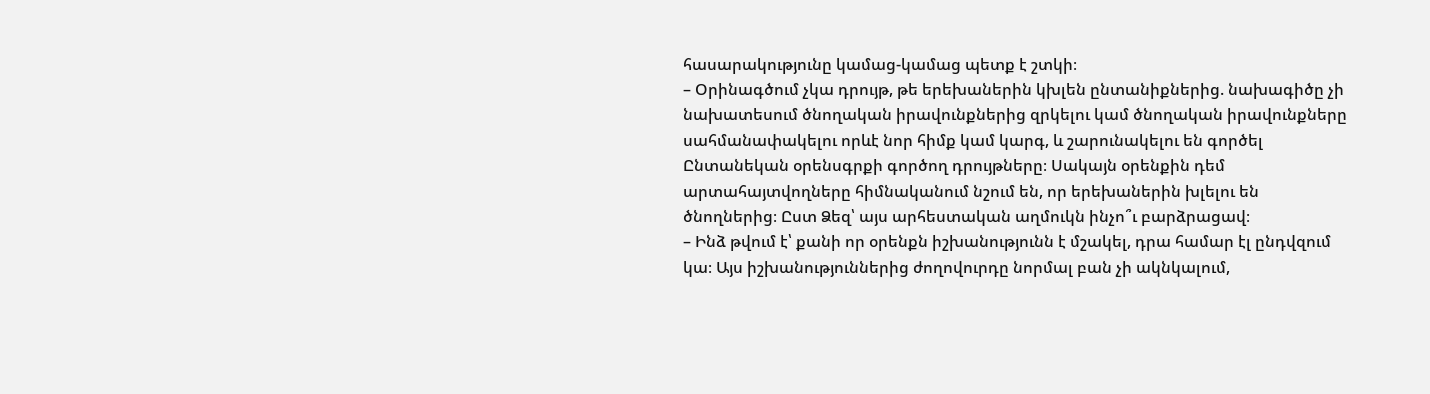հասարակությունը կամաց-կամաց պետք է շտկի։
– Օրինագծում չկա դրույթ, թե երեխաներին կխլեն ընտանիքներից. նախագիծը չի նախատեսում ծնողական իրավունքներից զրկելու կամ ծնողական իրավունքները սահմանափակելու որևէ նոր հիմք կամ կարգ, և շարունակելու են գործել Ընտանեկան օրենսգրքի գործող դրույթները։ Սակայն օրենքին դեմ արտահայտվողները հիմնականում նշում են, որ երեխաներին խլելու են ծնողներից։ Ըստ Ձեզ՝ այս արհեստական աղմուկն ինչո՞ւ բարձրացավ։
– Ինձ թվում է՝ քանի որ օրենքն իշխանությունն է մշակել, դրա համար էլ ընդվզում կա։ Այս իշխանություններից ժողովուրդը նորմալ բան չի ակնկալում,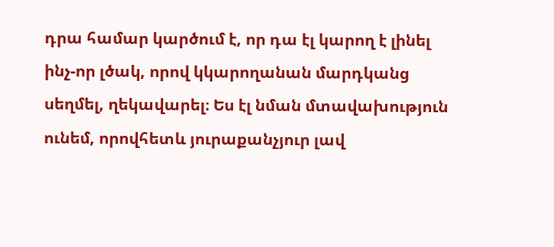դրա համար կարծում է, որ դա էլ կարող է լինել ինչ-որ լծակ, որով կկարողանան մարդկանց սեղմել, ղեկավարել։ Ես էլ նման մտավախություն ունեմ, որովհետև յուրաքանչյուր լավ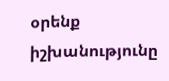օրենք իշխանությունը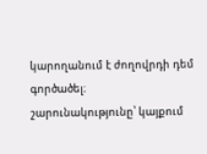կարողանում է ժողովրդի դեմ գործածել։
շարունակությունը՝ կայքում